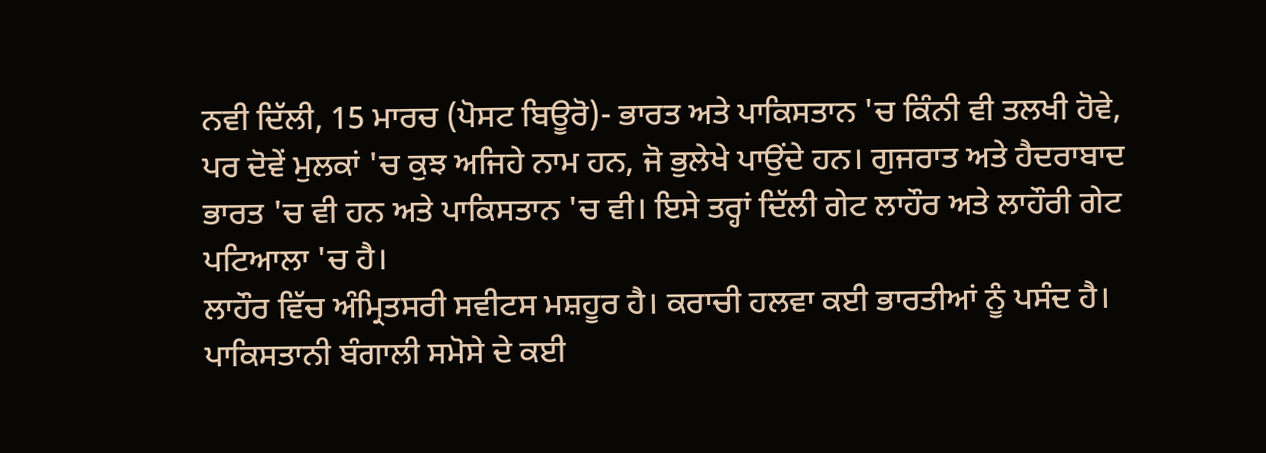ਨਵੀ ਦਿੱਲੀ, 15 ਮਾਰਚ (ਪੋਸਟ ਬਿਊਰੋ)- ਭਾਰਤ ਅਤੇ ਪਾਕਿਸਤਾਨ 'ਚ ਕਿੰਨੀ ਵੀ ਤਲਖੀ ਹੋਵੇ, ਪਰ ਦੋਵੇਂ ਮੁਲਕਾਂ 'ਚ ਕੁਝ ਅਜਿਹੇ ਨਾਮ ਹਨ, ਜੋ ਭੁਲੇਖੇ ਪਾਉਂਦੇ ਹਨ। ਗੁਜਰਾਤ ਅਤੇ ਹੈਦਰਾਬਾਦ ਭਾਰਤ 'ਚ ਵੀ ਹਨ ਅਤੇ ਪਾਕਿਸਤਾਨ 'ਚ ਵੀ। ਇਸੇ ਤਰ੍ਹਾਂ ਦਿੱਲੀ ਗੇਟ ਲਾਹੌਰ ਅਤੇ ਲਾਹੌਰੀ ਗੇਟ ਪਟਿਆਲਾ 'ਚ ਹੈ।
ਲਾਹੌਰ ਵਿੱਚ ਅੰਮ੍ਰਿਤਸਰੀ ਸਵੀਟਸ ਮਸ਼ਹੂਰ ਹੈ। ਕਰਾਚੀ ਹਲਵਾ ਕਈ ਭਾਰਤੀਆਂ ਨੂੰ ਪਸੰਦ ਹੈ। ਪਾਕਿਸਤਾਨੀ ਬੰਗਾਲੀ ਸਮੋਸੇ ਦੇ ਕਈ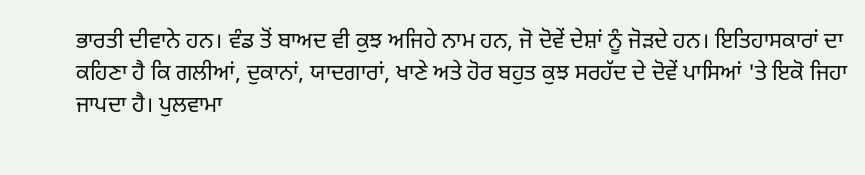ਭਾਰਤੀ ਦੀਵਾਨੇ ਹਨ। ਵੰਡ ਤੋਂ ਬਾਅਦ ਵੀ ਕੁਝ ਅਜਿਹੇ ਨਾਮ ਹਨ, ਜੋ ਦੋਵੇਂ ਦੇਸ਼ਾਂ ਨੂੰ ਜੋੜਦੇ ਹਨ। ਇਤਿਹਾਸਕਾਰਾਂ ਦਾ ਕਹਿਣਾ ਹੈ ਕਿ ਗਲੀਆਂ, ਦੁਕਾਨਾਂ, ਯਾਦਗਾਰਾਂ, ਖਾਣੇ ਅਤੇ ਹੋਰ ਬਹੁਤ ਕੁਝ ਸਰਹੱਦ ਦੇ ਦੋਵੇਂ ਪਾਸਿਆਂ 'ਤੇ ਇਕੋ ਜਿਹਾ ਜਾਪਦਾ ਹੈ। ਪੁਲਵਾਮਾ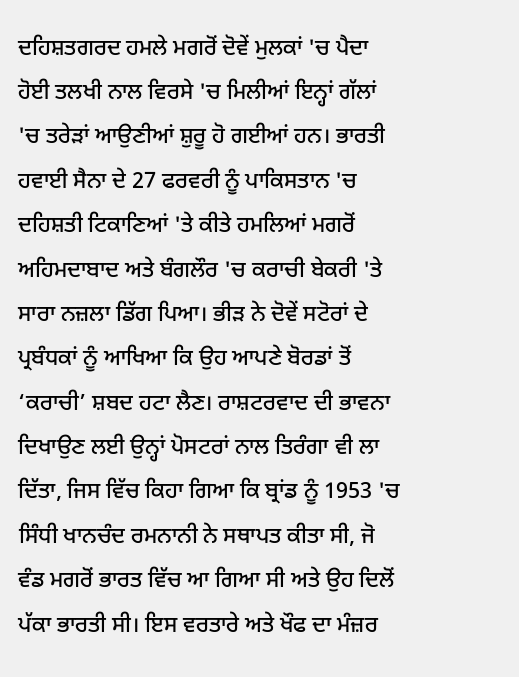ਦਹਿਸ਼ਤਗਰਦ ਹਮਲੇ ਮਗਰੋਂ ਦੋਵੇਂ ਮੁਲਕਾਂ 'ਚ ਪੈਦਾ ਹੋਈ ਤਲਖੀ ਨਾਲ ਵਿਰਸੇ 'ਚ ਮਿਲੀਆਂ ਇਨ੍ਹਾਂ ਗੱਲਾਂ 'ਚ ਤਰੇੜਾਂ ਆਉਣੀਆਂ ਸ਼ੁਰੂ ਹੋ ਗਈਆਂ ਹਨ। ਭਾਰਤੀ ਹਵਾਈ ਸੈਨਾ ਦੇ 27 ਫਰਵਰੀ ਨੂੰ ਪਾਕਿਸਤਾਨ 'ਚ ਦਹਿਸ਼ਤੀ ਟਿਕਾਣਿਆਂ 'ਤੇ ਕੀਤੇ ਹਮਲਿਆਂ ਮਗਰੋਂ ਅਹਿਮਦਾਬਾਦ ਅਤੇ ਬੰਗਲੌਰ 'ਚ ਕਰਾਚੀ ਬੇਕਰੀ 'ਤੇ ਸਾਰਾ ਨਜ਼ਲਾ ਡਿੱਗ ਪਿਆ। ਭੀੜ ਨੇ ਦੋਵੇਂ ਸਟੋਰਾਂ ਦੇ ਪ੍ਰਬੰਧਕਾਂ ਨੂੰ ਆਖਿਆ ਕਿ ਉਹ ਆਪਣੇ ਬੋਰਡਾਂ ਤੋਂ ‘ਕਰਾਚੀ’ ਸ਼ਬਦ ਹਟਾ ਲੈਣ। ਰਾਸ਼ਟਰਵਾਦ ਦੀ ਭਾਵਨਾ ਦਿਖਾਉਣ ਲਈ ਉਨ੍ਹਾਂ ਪੋਸਟਰਾਂ ਨਾਲ ਤਿਰੰਗਾ ਵੀ ਲਾ ਦਿੱਤਾ, ਜਿਸ ਵਿੱਚ ਕਿਹਾ ਗਿਆ ਕਿ ਬ੍ਰਾਂਡ ਨੂੰ 1953 'ਚ ਸਿੰਧੀ ਖਾਨਚੰਦ ਰਮਨਾਨੀ ਨੇ ਸਥਾਪਤ ਕੀਤਾ ਸੀ, ਜੋ ਵੰਡ ਮਗਰੋਂ ਭਾਰਤ ਵਿੱਚ ਆ ਗਿਆ ਸੀ ਅਤੇ ਉਹ ਦਿਲੋਂ ਪੱਕਾ ਭਾਰਤੀ ਸੀ। ਇਸ ਵਰਤਾਰੇ ਅਤੇ ਖੌਫ ਦਾ ਮੰਜ਼ਰ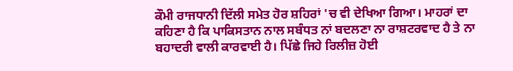ਕੌਮੀ ਰਾਜਧਾਨੀ ਦਿੱਲੀ ਸਮੇਤ ਹੋਰ ਸ਼ਹਿਰਾਂ 'ਚ ਵੀ ਦੇਖਿਆ ਗਿਆ। ਮਾਹਰਾਂ ਦਾ ਕਹਿਣਾ ਹੈ ਕਿ ਪਾਕਿਸਤਾਨ ਨਾਲ ਸਬੰਧਤ ਨਾਂ ਬਦਲਣਾ ਨਾ ਰਾਸ਼ਟਰਵਾਦ ਹੈ ਤੇ ਨਾ ਬਹਾਦਰੀ ਵਾਲੀ ਕਾਰਵਾਈ ਹੈ। ਪਿੱਛੇ ਜਿਹੇ ਰਿਲੀਜ਼ ਹੋਈ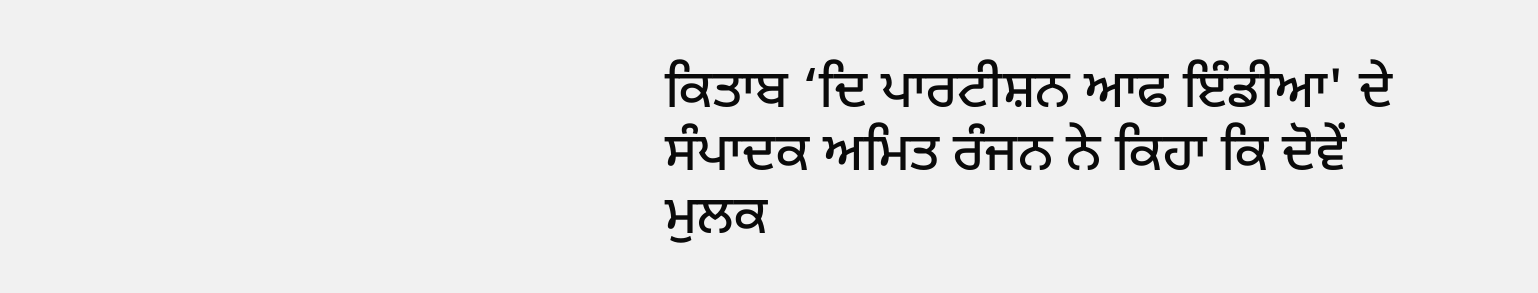ਕਿਤਾਬ ‘ਦਿ ਪਾਰਟੀਸ਼ਨ ਆਫ ਇੰਡੀਆ' ਦੇ ਸੰਪਾਦਕ ਅਮਿਤ ਰੰਜਨ ਨੇ ਕਿਹਾ ਕਿ ਦੋਵੇਂ ਮੁਲਕ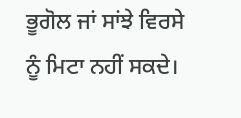ਭੂਗੋਲ ਜਾਂ ਸਾਂਝੇ ਵਿਰਸੇ ਨੂੰ ਮਿਟਾ ਨਹੀਂ ਸਕਦੇ।